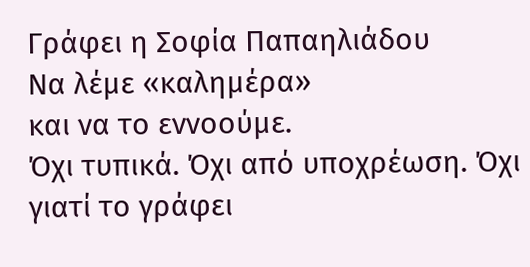Γράφει η Σοφία Παπαηλιάδου
Να λέμε «καλημέρα»
και να το εννοούμε.
Όχι τυπικά. Όχι από υποχρέωση. Όχι γιατί το γράφει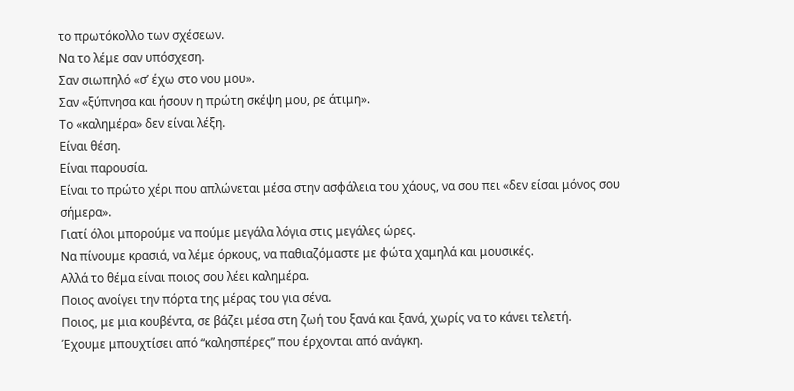το πρωτόκολλο των σχέσεων.
Να το λέμε σαν υπόσχεση.
Σαν σιωπηλό «σ’ έχω στο νου μου».
Σαν «ξύπνησα και ήσουν η πρώτη σκέψη μου, ρε άτιμη».
Το «καλημέρα» δεν είναι λέξη.
Είναι θέση.
Είναι παρουσία.
Είναι το πρώτο χέρι που απλώνεται μέσα στην ασφάλεια του χάους, να σου πει «δεν είσαι μόνος σου σήμερα».
Γιατί όλοι μπορούμε να πούμε μεγάλα λόγια στις μεγάλες ώρες.
Να πίνουμε κρασιά, να λέμε όρκους, να παθιαζόμαστε με φώτα χαμηλά και μουσικές.
Αλλά το θέμα είναι ποιος σου λέει καλημέρα.
Ποιος ανοίγει την πόρτα της μέρας του για σένα.
Ποιος, με μια κουβέντα, σε βάζει μέσα στη ζωή του ξανά και ξανά, χωρίς να το κάνει τελετή.
Έχουμε μπουχτίσει από “καλησπέρες” που έρχονται από ανάγκη.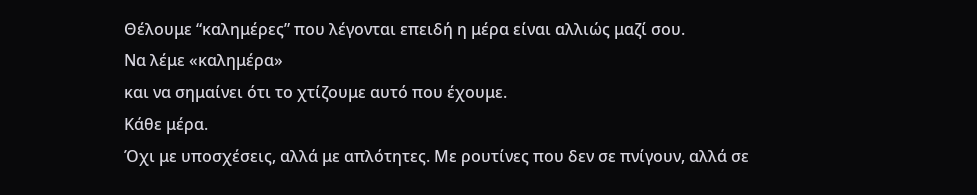Θέλουμε “καλημέρες” που λέγονται επειδή η μέρα είναι αλλιώς μαζί σου.
Να λέμε «καλημέρα»
και να σημαίνει ότι το χτίζουμε αυτό που έχουμε.
Κάθε μέρα.
Όχι με υποσχέσεις, αλλά με απλότητες. Με ρουτίνες που δεν σε πνίγουν, αλλά σε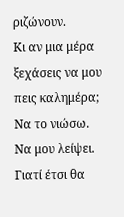ριζώνουν.
Κι αν μια μέρα ξεχάσεις να μου πεις καλημέρα;
Να το νιώσω.
Να μου λείψει.
Γιατί έτσι θα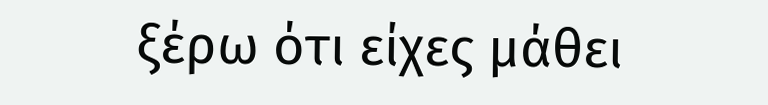ξέρω ότι είχες μάθει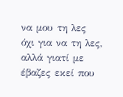να μου τη λες όχι για να τη λες,
αλλά γιατί με έβαζες εκεί που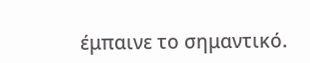έμπαινε το σημαντικό.